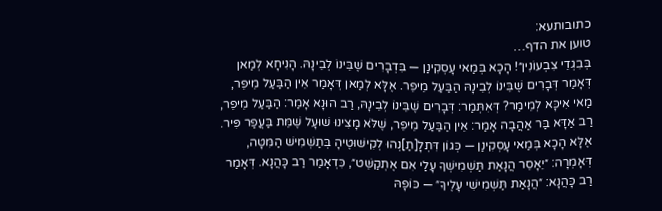כתובותעא:
טוען את הדף…
בְּבִגְדֵי צִבְעוֹנִין״! הָכָא בְּמַאי עָסְקִינַן — בִּדְבָרִים שֶׁבֵּינוֹ לְבֵינָהּ. הָנִיחָא לְמַאן דְּאָמַר דְּבָרִים שֶׁבֵּינוֹ לְבֵינָהּ הַבַּעַל מֵיפֵר. אֶלָּא לְמַאן דְּאָמַר אֵין הַבַּעַל מֵיפֵר, מַאי אִיכָּא לְמֵימַר? דְּאִתְּמַר: דְּבָרִים שֶׁבֵּינוֹ לְבֵינָהּ, רַב הוּנָא אָמַר: הַבַּעַל מֵיפֵר, רַב אַדָּא בַּר אַהֲבָה אָמַר: אֵין הַבַּעַל מֵיפֵר, שֶׁלֹּא מָצִינוּ שׁוּעָל שֶׁמֵּת בַּעֲפַר פִּיר. אֶלָּא הָכָא בְּמַאי עָסְקִינַן — כְּגוֹן דִּתְלָ[תַ]נְהוּ לְקִישּׁוּטֶיהָ בְּתַשְׁמִישׁ הַמִּטָּה, דְּאָמְרָה: ״יֵאָסֵר הֲנָאַת תַּשְׁמִישְׁךָ עָלַי אִם אֶתְקַשֵּׁט״, כִּדְאָמַר רַב כָּהֲנָא. דְּאָמַר רַב כָּהֲנָא: ״הֲנָאַת תַּשְׁמִישִׁי עָלֶיךָ״ — כּוֹפָהּ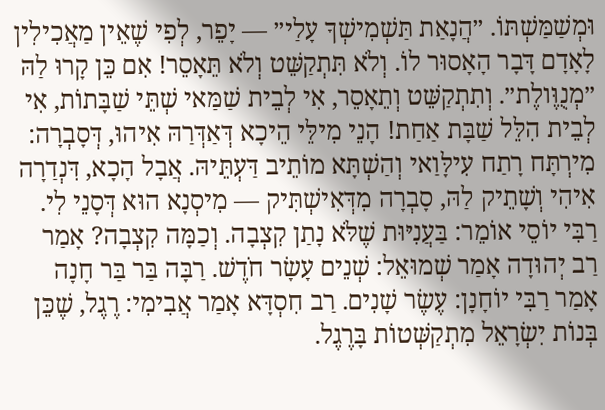וּמְשַׁמַּשְׁתּוֹ. ״הֲנָאַת תַּשְׁמִישְׁךָ עָלַי״ — יָפֵר, לְפִי שֶׁאֵין מַאֲכִילִין לָאָדָם דָּבָר הָאָסוּר לוֹ. וְלֹא תִּתְקַשֵּׁט וְלֹא תֵּאָסֵר! אִם כֵּן קָרוּ לַהּ ״מְנֻוֶּולֶת״. וְתִתְקַשֵּׁט וְתֵאָסֵר, אִי לְבֵית שַׁמַּאי שְׁתֵּי שַׁבָּתוֹת, אִי לְבֵית הִלֵּל שַׁבָּת אַחַת! הָנֵי מִילֵּי הֵיכָא דְּאַדְּרַהּ אִיהוּ, דְּסָבְרָה: מִירְתָּח רָתַח עִילָּוַאי וְהַשְׁתָּא מוֹתֵיב דַּעְתֵּיהּ. אֲבָל הָכָא, דִּנְדַרָה אִיהִי וְשָׁתֵיק לַהּ, סָבְרָה מִדְּאִישְׁתִּיק — מִיסְנָא הוּא דְּסָנֵי לִי. רַבִּי יוֹסֵי אוֹמֵר: בַּעֲנִיּוּת שֶׁלֹּא נָתַן קִצְבָה. וְכַמָּה קִצְבָה? אָמַר רַב יְהוּדָה אָמַר שְׁמוּאֵל: שְׁנֵים עָשָׂר חֹדֶשׁ. רַבָּה בַּר בַּר חָנָה אָמַר רַבִּי יוֹחָנָן: עֶשֶׂר שָׁנִים. רַב חִסְדָּא אָמַר אֲבִימִי: רֶגֶל, שֶׁכֵּן בְּנוֹת יִשְׂרָאֵל מִתְקַשְּׁטוֹת בָּרֶגֶל.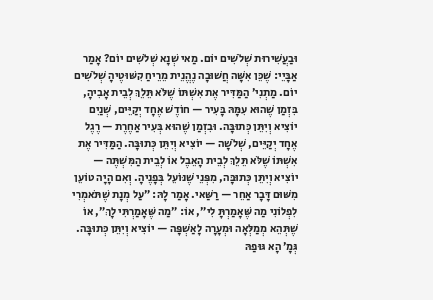וּבַעֲשִׁירוּת שְׁלֹשִׁים יוֹם. מַאי שְׁנָא שְׁלֹשִׁים יוֹם? אָמַר אַבָּיֵי: שֶׁכֵּן אִשָּׁה חֲשׁוּבָה נֶהֱנֵית מֵרֵיחַ קִשּׁוּטֶיהָ שְׁלֹשִׁים יוֹם. מַתְנִי׳ הַמַּדִּיר אֶת אִשְׁתּוֹ שֶׁלֹּא תֵּלֵךְ לְבֵית אָבִיהָ, בִּזְמַן שֶׁהוּא עִמָּהּ בָּעִיר — חוֹדֶשׁ אֶחָד יְקַיֵּים, שְׁנַיִם יוֹצִיא וְיִתֵּן כְּתוּבָּה. וּבִזְמַן שֶׁהוּא בְּעִיר אַחֶרֶת — רֶגֶל אֶחָד יְקַיֵּים, שְׁלֹשָׁה — יוֹצִיא וְיִתֵּן כְּתוּבָּה. הַמַּדִּיר אֶת אִשְׁתּוֹ שֶׁלֹּא תֵּלֵךְ לְבֵית הָאֵבֶל אוֹ לְבֵית הַמִּשְׁתֶּה — יוֹצִיא וְיִתֵּן כְּתוּבָּה, מִפְּנֵי שֶׁנּוֹעֵל בְּפָנֶיהָ. וְאִם הָיָה טוֹעֵן מִשּׁוּם דָּבָר אַחֵר — רַשַּׁאי. אָמַר לָהּ: ״עַל מְנָת שֶׁתֹּאמְרִי לִפְלוֹנִי מַה שֶּׁאָמַרְתָּ לִי״, אוֹ: ״מַה שֶּׁאָמַרְתִּי לָךְ״, אוֹ שֶׁתְּהֵא מְמַלְּאָה וּמְעָרָה לָאַשְׁפָּה — יוֹצִיא וְיִתֵּן כְּתוּבָּה. גְּמָ׳ הָא גּוּפַהּ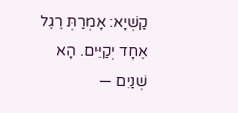קַשְׁיָא: אָמְרַתְּ רֶגֶל אֶחָד יְקַיֵּים. הָא שְׁנַיִם —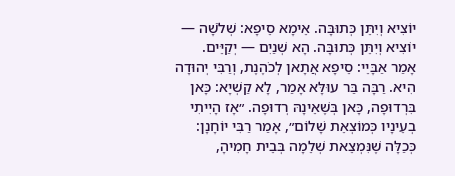יוֹצִיא וְיִתֵּן כְּתוּבָּה. אֵימָא סֵיפָא: שְׁלֹשָׁה — יוֹצִיא וְיִתֵּן כְּתוּבָּה. הָא שְׁנַיִם — יְקַיֵּים. אָמַר אַבָּיֵי: סֵיפָא אֲתָאן לְכֹהֶנֶת, וְרַבִּי יְהוּדָה הִיא. רַבָּה בַּר עוּלָּא אָמַר, לָא קַשְׁיָא: כָּאן בִּרְדוּפָה, כָּאן בְּשֶׁאֵינָהּ רְדוּפָה. ״אָז הָיִיתִי בְעֵינָיו כְּמוֹצְאֵת שָׁלוֹם״, אָמַר רַבִּי יוֹחָנָן: כְּכַלָּה שֶׁנִּמְצֵאת שְׁלֵמָה בְּבֵית חָמִיהָ,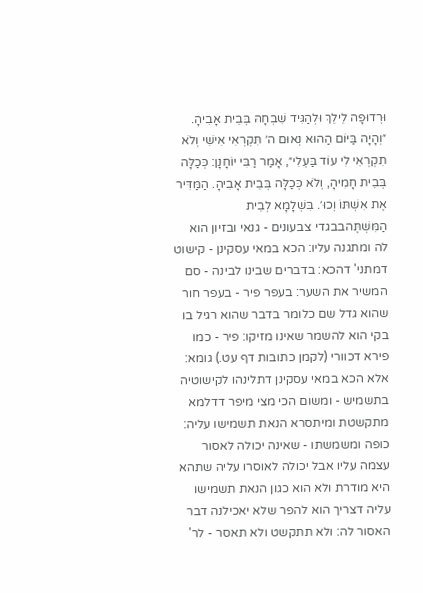וּרְדוּפָה לֵילֵךְ וּלְהַגִּיד שִׁבְחָהּ בְּבֵית אָבִיהָ. ״וְהָיָה בַּיּוֹם הַהוּא נְאוּם ה׳ תִּקְרְאִי אִישִׁי וְלֹא תִקְרְאִי לִי עוֹד בַּעְלִי״, אָמַר רַבִּי יוֹחָנָן: כְּכַלָּה בְּבֵית חָמִיהָ, וְלֹא כְּכַלָּה בְּבֵית אָבִיהָ. הַמַּדִּיר אֶת אִשְׁתּוֹ וְכוּ׳. בִּשְׁלָמָא לְבֵית הַמִּשְׁתֶּהבבגדי צבעונים - גנאי ובזיון הוא לה ומתגנה עליו: הכא במאי עסקינן - קישוט דמתני' דהכא: בדברים שבינו לבינה - סם המשיר את השער: בעפר פיר - בעפר חור שהוא גדל שם כלומר בדבר שהוא רגיל בו בקי הוא להשמר שאינו מזיקו: פיר - כמו פירא דכוורי (לקמן כתובות דף עט.) גומא: אלא הכא במאי עסקינן דתלינהו לקישוטיה בתשמיש - ומשום הכי מצי מיפר דדלמא מתקשטת ומיתסרא הנאת תשמישו עליה: כופה ומשמשתו - שאינה יכולה לאסור עצמה עליו אבל יכולה לאוסרו עליה שתהא היא מודרת ולא הוא כגון הנאת תשמישו עליה דצריך הוא להפר שלא יאכילנה דבר האסור לה: ולא תתקשט ולא תאסר - לר'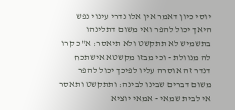יוסי כיון דאמר אין אלו נדרי עינוי נפש היאך יכול להפר ואי משום דתלינהו בתשמיש לא תתקשט ולא תיאסר: א"כ קרו לה מנוולת - וכי מבזו מקשטא אישתכח דנדר זה אוסרה עליו לפיכך יכול להפר משום דברים שבינו לבינה: ותתקשט ותאסר אי לבית שמאי - אמאי יוציא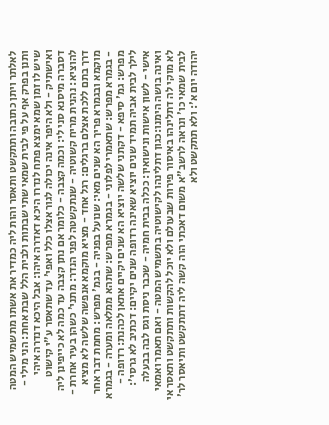לאלתר ויתן כתובה ותתקשט ותאסר והות ליה כמדיר את אשתו מתשמיש המטה ותנן בפרק אף על פי לבית שמאי שתי שבתות ולבית הלל שבת אחת: הני מילי - שיש לו זמן שמא ימצא פתח לנדרו היכא דאדרה איהו: אבל היכא דנדרה איהי ואישתיק - ולא היפר אינה יכולה לגור אצלו כלל ואפי' עד שתאסר ע"י קישוט דסברה מיסנא סני לי: וכמה קצבה - כלומר אם נתן קצבה עד כמה לא כייפינן ליה להוציא: נהנית מריח קשוטיה - שנתקשטה לפני הנדר: מתני' כשהן בעיר אחרת - דרך בתם ללכת אצלם ברגלים: רגל אחד - מציא מוקמא אנפשה שלשה לא מציא מוקמא ובגמרא פריך הא שנים מאי: שנועל בפניה - בגמ' מפרש: מחמת דבר אחר - בגמרא מפרש: שתאמרי לפלוני - בגמרא מפרש: שתהא ממלאה ומערה - בגמרא מפרש: גמ' סיפא - דקתני שלשה יוציא הא שנים יקיים אתאן לכהנת: רדופה - לילך לבית אביה תמיד שנים יוציא שאינה רדופה שנים יקיים: דכתיב לא גרסי': אישי - לשון אישות ונישואין: ככלה בבית חמיה - שכבר ניסת וגס לבה בבעלה ואינה בושה הימנו:כגון דתלינהו לקישוטיה בתשמיש המטה - ואם תאמר ואמאי לא מוקי לה דתלינהו באיסור פירות שבעולם ולא יוכל להקשות ותתקשט ותאסר אי לבית שמאי כו' ונראה לרשב"א משום דאכתי הוה קשה ליה דתתקשט ותיאסר לר' יהודה יום א': ולא תתקשט ולא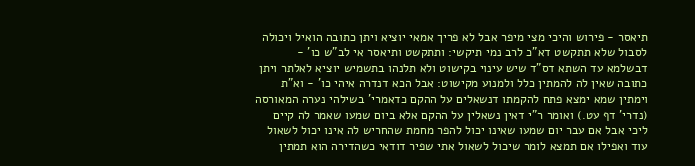תיאסר - פירוש והיכי מצי מיפר אבל לא פריך אמאי יוציא ויתן כתובה הואיל ויכולה לסבול שלא תתקשט דא"כ לרב נמי תיקשי: ותתקשט ותיאסר אי לב"ש כו' - דבשלמא עד השתא דס"ד שיש עינוי בקישוט ולא תלנהו בתשמיש יוציא לאלתר ויתן כתובה שאין לה להמתין כלל ולמנוע מקישוט: אבל הכא דנדרה איהי כו' - וא"ת וימתין שמא ימצא פתח להקמתו דנשאלים על ההקם כדאמרי' בשילהי נערה המאורסה (נדרי' דף עט.) ואומר ר"י דאין נשאלין על ההקם אלא ביום שמעו שאמר לה קיים ליכי אבל אם עבר יום שמעו שאינו יכול להפר מחמת שהחריש לה אינו יכול לשאול עוד ואפילו אם תמצא לומר שיכול לשאול אתי שפיר דודאי כשהדירה הוא תמתין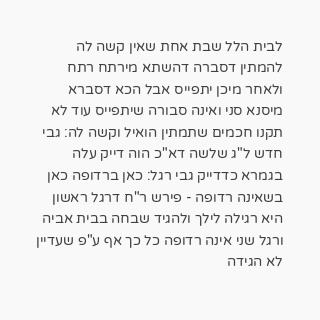לבית הלל שבת אחת שאין קשה לה להמתין דסברה דהשתא מירתח רתח ולאחר מיכן יתפייס אבל הכא דסברא מיסנא סני ואינה סבורה שיתפייס עוד לא תקנו חכמים שתמתין הואיל וקשה לה: גבי חדש ל"ג שלשה דא"כ הוה דייק עלה בגמרא כדדייק גבי רגל: כאן ברדופה כאן בשאינה רדופה - פירש ר"ח דרגל ראשון היא רגילה לילך ולהגיד שבחה בבית אביה ורגל שני אינה רדופה כל כך אף ע"פ שעדיין לא הגידה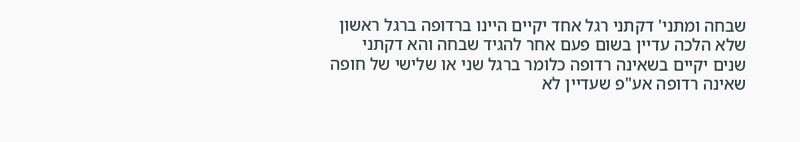שבחה ומתני' דקתני רגל אחד יקיים היינו ברדופה ברגל ראשון שלא הלכה עדיין בשום פעם אחר להגיד שבחה והא דקתני שנים יקיים בשאינה רדופה כלומר ברגל שני או שלישי של חופה שאינה רדופה אע"פ שעדיין לא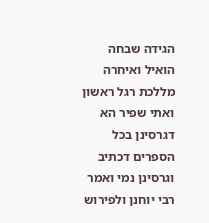הגידה שבחה הואיל ואיחרה מללכת רגל ראשון ואתי שפיר הא דגרסינן בכל הספרים דכתיב וגרסינן נמי ואמר רבי יוחנן ולפירוש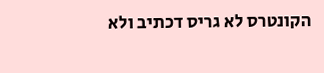הקונטרס לא גריס דכתיב ולא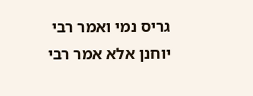גריס נמי ואמר רבי יוחנן אלא אמר רבי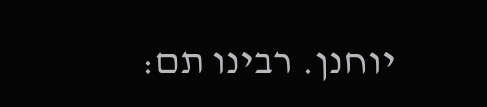יוחנן. רבינו תם: